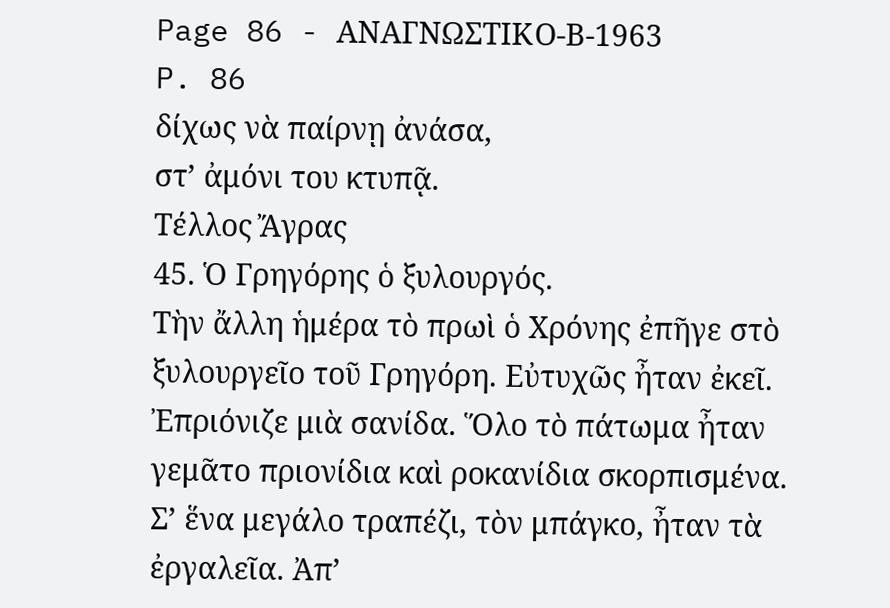Page 86 - ΑΝΑΓΝΩΣΤΙΚΟ-Β-1963
P. 86
δίχως νὰ παίρνῃ ἀνάσα,
στ’ ἀμόνι του κτυπᾷ.
Τέλλος Ἄγρας
45. Ὁ Γρηγόρης ὁ ξυλουργός.
Τὴν ἄλλη ἡμέρα τὸ πρωὶ ὁ Χρόνης ἐπῆγε στὸ
ξυλουργεῖο τοῦ Γρηγόρη. Εὐτυχῶς ἦταν ἐκεῖ.
Ἐπριόνιζε μιὰ σανίδα. Ὅλο τὸ πάτωμα ἦταν
γεμᾶτο πριονίδια καὶ ροκανίδια σκορπισμένα.
Σ’ ἕνα μεγάλο τραπέζι, τὸν μπάγκο, ἦταν τὰ
ἐργαλεῖα. Ἀπ’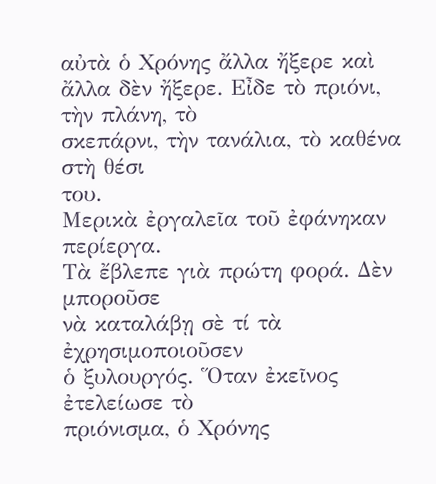αὐτὰ ὁ Χρόνης ἄλλα ἤξερε καὶ
ἄλλα δὲν ἤξερε. Εἶδε τὸ πριόνι, τὴν πλάνη, τὸ
σκεπάρνι, τὴν τανάλια, τὸ καθένα στὴ θέσι
του.
Μερικὰ ἐργαλεῖα τοῦ ἐφάνηκαν περίεργα.
Τὰ ἔβλεπε γιὰ πρώτη φορά. Δὲν μποροῦσε
νὰ καταλάβῃ σὲ τί τὰ ἐχρησιμοποιοῦσεν
ὁ ξυλουργός. Ὅταν ἐκεῖνος ἐτελείωσε τὸ
πριόνισμα, ὁ Χρόνης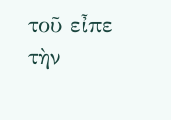τοῦ εἶπε τὴν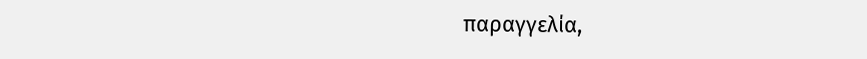παραγγελία,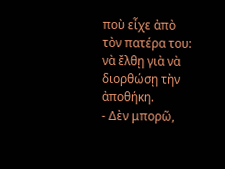ποὺ εἶχε ἀπὸ τὸν πατέρα του: νὰ ἔλθῃ γιὰ νὰ
διορθώσῃ τὴν ἀποθήκη.
- Δὲν μπορῶ,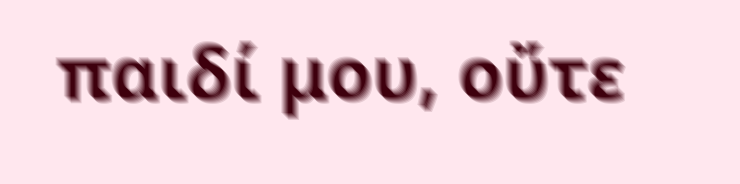παιδί μου, οὔτε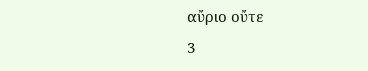αὔριο οὔτε
3